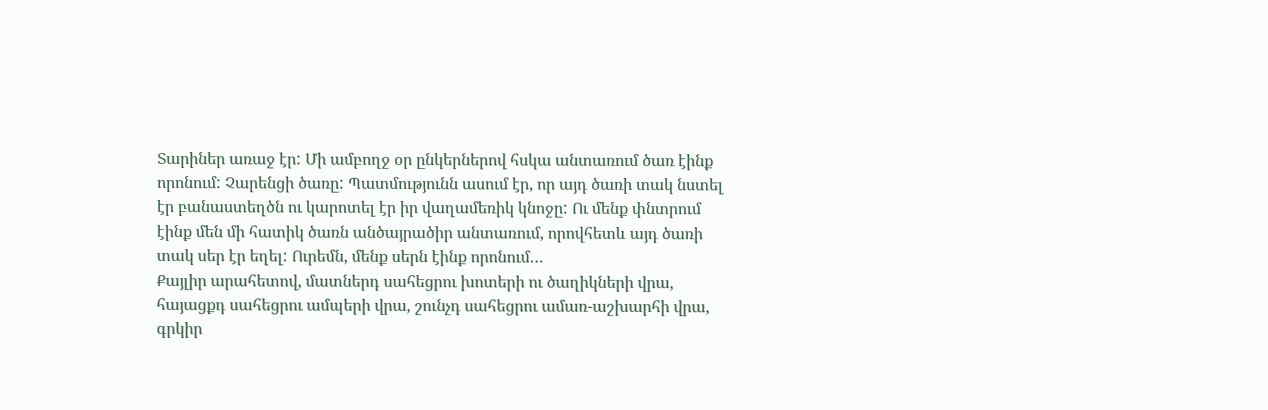Տարիներ առաջ էր: Մի ամբողջ օր ընկերներով հսկա անտառում ծառ էինք որոնում: Չարենցի ծառը: Պատմությունն ասում էր, որ այդ ծառի տակ նստել էր բանաստեղծն ու կարոտել էր իր վաղամեռիկ կնոջը: Ու մենք փնտրում էինք մեն մի հատիկ ծառն անծայրածիր անտառում, որովհետև այդ ծառի տակ սեր էր եղել: Ուրեմն, մենք սերն էինք որոնում…
Քայլիր արահետով, մատներդ սահեցրու խոտերի ու ծաղիկների վրա, հայացքդ սահեցրու ամպերի վրա, շունչդ սահեցրու ամառ-աշխարհի վրա, գրկիր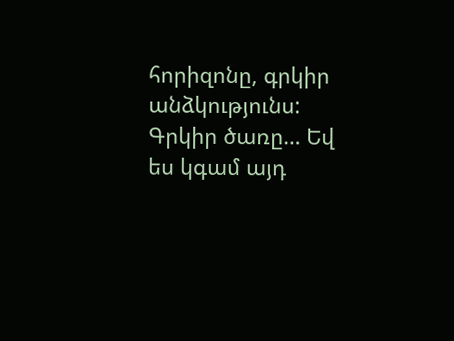հորիզոնը, գրկիր անձկությունս: Գրկիր ծառը… Եվ ես կգամ այդ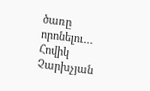ծառը որոնելու…
Հովիկ Չարխչյան